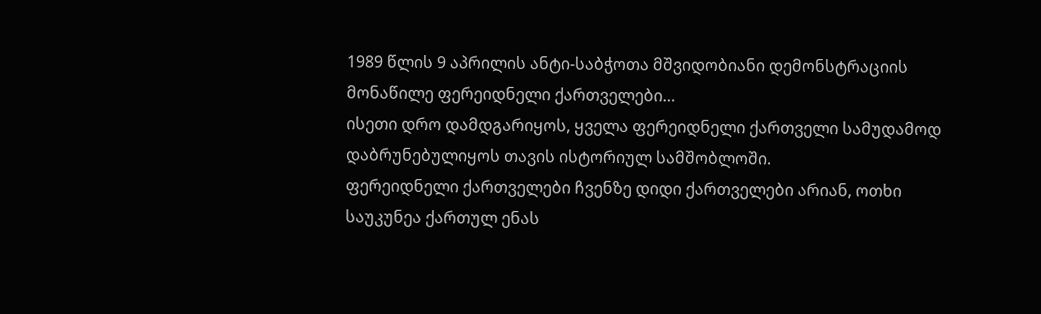1989 წლის 9 აპრილის ანტი-საბჭოთა მშვიდობიანი დემონსტრაციის მონაწილე ფერეიდნელი ქართველები…
ისეთი დრო დამდგარიყოს, ყველა ფერეიდნელი ქართველი სამუდამოდ დაბრუნებულიყოს თავის ისტორიულ სამშობლოში.
ფერეიდნელი ქართველები ჩვენზე დიდი ქართველები არიან, ოთხი საუკუნეა ქართულ ენას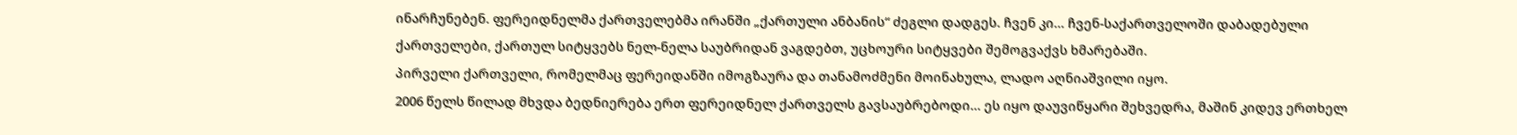ინარჩუნებენ. ფერეიდნელმა ქართველებმა ირანში „ქართული ანბანის“ ძეგლი დადგეს. ჩვენ კი… ჩვენ-საქართველოში დაბადებული ქართველები, ქართულ სიტყვებს ნელ-ნელა საუბრიდან ვაგდებთ, უცხოური სიტყვები შემოგვაქვს ხმარებაში.
პირველი ქართველი, რომელმაც ფერეიდანში იმოგზაურა და თანამოძმენი მოინახულა, ლადო აღნიაშვილი იყო.
2006 წელს წილად მხვდა ბედნიერება ერთ ფერეიდნელ ქართველს გავსაუბრებოდი… ეს იყო დაუვიწყარი შეხვედრა, მაშინ კიდევ ერთხელ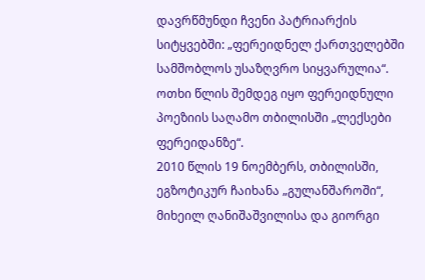დავრწმუნდი ჩვენი პატრიარქის სიტყვებში: „ფერეიდნელ ქართველებში სამშობლოს უსაზღვრო სიყვარულია“.
ოთხი წლის შემდეგ იყო ფერეიდნული პოეზიის საღამო თბილისში „ლექსები ფერეიდანზე“.
2010 წლის 19 ნოემბერს, თბილისში, ეგზოტიკურ ჩაიხანა „გულანშაროში“, მიხეილ ღანიშაშვილისა და გიორგი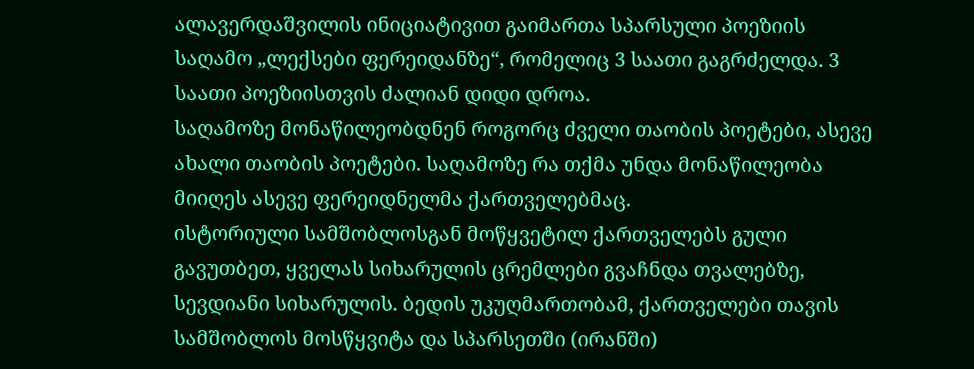ალავერდაშვილის ინიციატივით გაიმართა სპარსული პოეზიის საღამო „ლექსები ფერეიდანზე“, რომელიც 3 საათი გაგრძელდა. 3 საათი პოეზიისთვის ძალიან დიდი დროა.
საღამოზე მონაწილეობდნენ როგორც ძველი თაობის პოეტები, ასევე ახალი თაობის პოეტები. საღამოზე რა თქმა უნდა მონაწილეობა მიიღეს ასევე ფერეიდნელმა ქართველებმაც.
ისტორიული სამშობლოსგან მოწყვეტილ ქართველებს გული გავუთბეთ, ყველას სიხარულის ცრემლები გვაჩნდა თვალებზე, სევდიანი სიხარულის. ბედის უკუღმართობამ, ქართველები თავის სამშობლოს მოსწყვიტა და სპარსეთში (ირანში)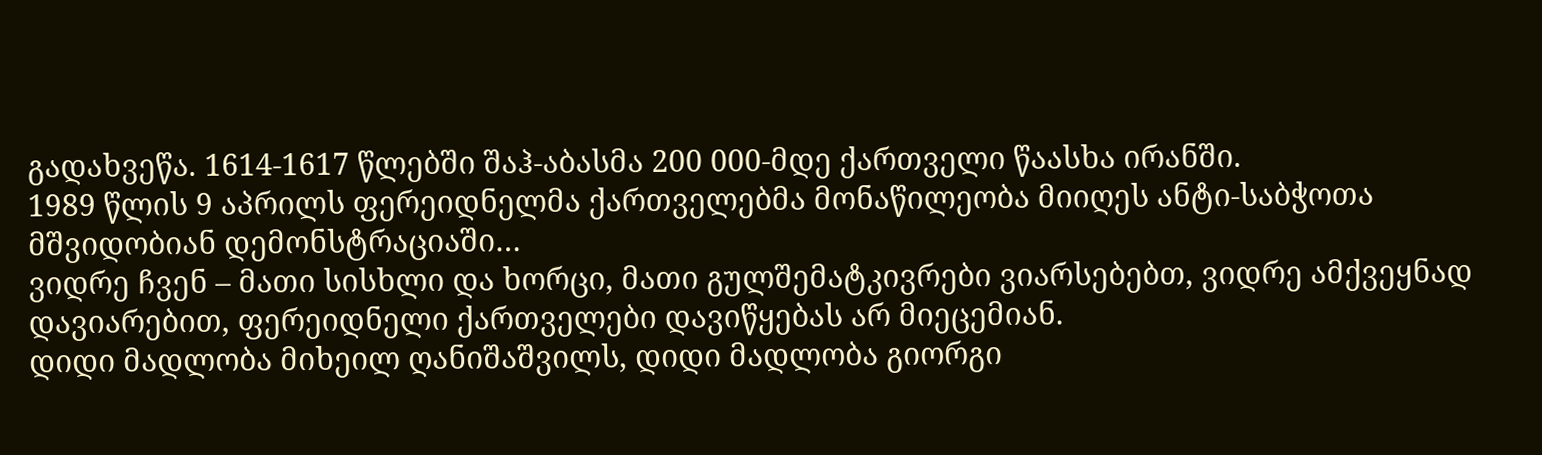გადახვეწა. 1614-1617 წლებში შაჰ-აბასმა 200 000-მდე ქართველი წაასხა ირანში.
1989 წლის 9 აპრილს ფერეიდნელმა ქართველებმა მონაწილეობა მიიღეს ანტი-საბჭოთა მშვიდობიან დემონსტრაციაში…
ვიდრე ჩვენ – მათი სისხლი და ხორცი, მათი გულშემატკივრები ვიარსებებთ, ვიდრე ამქვეყნად დავიარებით, ფერეიდნელი ქართველები დავიწყებას არ მიეცემიან.
დიდი მადლობა მიხეილ ღანიშაშვილს, დიდი მადლობა გიორგი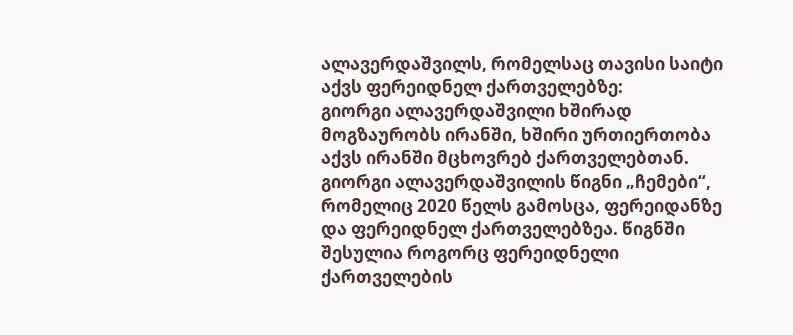ალავერდაშვილს, რომელსაც თავისი საიტი აქვს ფერეიდნელ ქართველებზე:
გიორგი ალავერდაშვილი ხშირად მოგზაურობს ირანში, ხშირი ურთიერთობა აქვს ირანში მცხოვრებ ქართველებთან.
გიორგი ალავერდაშვილის წიგნი „ჩემები“, რომელიც 2020 წელს გამოსცა, ფერეიდანზე და ფერეიდნელ ქართველებზეა. წიგნში შესულია როგორც ფერეიდნელი ქართველების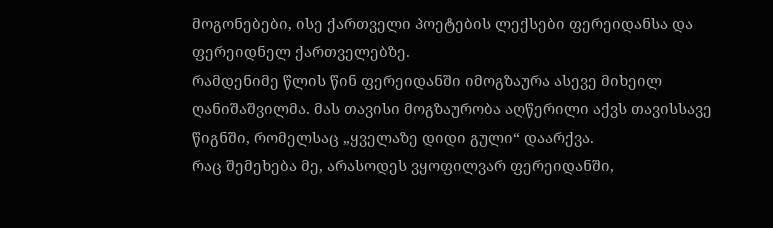მოგონებები, ისე ქართველი პოეტების ლექსები ფერეიდანსა და ფერეიდნელ ქართველებზე.
რამდენიმე წლის წინ ფერეიდანში იმოგზაურა ასევე მიხეილ ღანიშაშვილმა. მას თავისი მოგზაურობა აღწერილი აქვს თავისსავე წიგნში, რომელსაც „ყველაზე დიდი გული“ დაარქვა.
რაც შემეხება მე, არასოდეს ვყოფილვარ ფერეიდანში,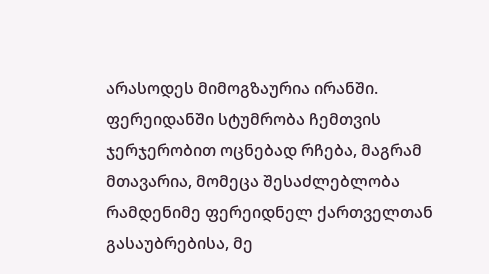არასოდეს მიმოგზაურია ირანში. ფერეიდანში სტუმრობა ჩემთვის ჯერჯერობით ოცნებად რჩება, მაგრამ მთავარია, მომეცა შესაძლებლობა რამდენიმე ფერეიდნელ ქართველთან გასაუბრებისა, მე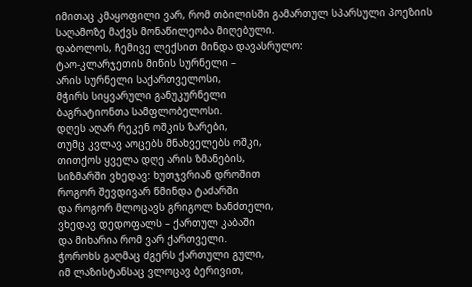იმითაც კმაყოფილი ვარ, რომ თბილისში გამართულ სპარსული პოეზიის საღამოზე მაქვს მონაწილეობა მიღებული.
დაბოლოს, ჩემივე ლექსით მინდა დავასრულო:
ტაო-კლარჯეთის მიწის სურნელი –
არის სურნელი საქართველოსი,
მჭირს სიყვარული განუკურნელი
ბაგრატიონთა სამფლობელოსი.
დღეს აღარ რეკენ ოშკის ზარები,
თუმც კვლავ აოცებს მნახველებს ოშკი,
თითქოს ყველა დღე არის ზმანების,
სიზმარში ვხედავ: ხუთჯვრიან დროშით
როგორ შევდივარ წმინდა ტაძარში
და როგორ მლოცავს გრიგოლ ხანძთელი,
ვხედავ დედოფალს – ქართულ კაბაში
და მიხარია რომ ვარ ქართველი.
ჭოროხს გაღმაც ძგერს ქართული გული,
იმ ლაზისტანსაც ვლოცავ ბერივით,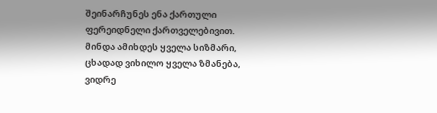შეინარჩუნეს ენა ქართული
ფერეიდნელი ქართველებივით.
მინდა ამიხდეს ყველა სიზმარი,
ცხადად ვიხილო ყველა ზმანება,
ვიდრე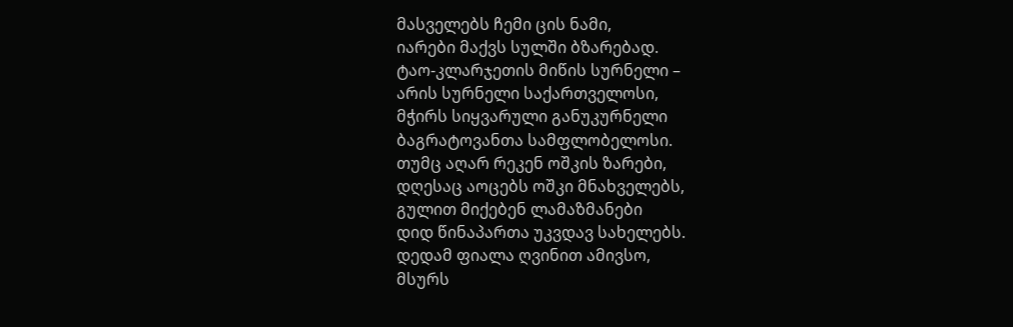მასველებს ჩემი ცის ნამი,
იარები მაქვს სულში ბზარებად.
ტაო-კლარჯეთის მიწის სურნელი –
არის სურნელი საქართველოსი,
მჭირს სიყვარული განუკურნელი
ბაგრატოვანთა სამფლობელოსი.
თუმც აღარ რეკენ ოშკის ზარები,
დღესაც აოცებს ოშკი მნახველებს,
გულით მიქებენ ლამაზმანები
დიდ წინაპართა უკვდავ სახელებს.
დედამ ფიალა ღვინით ამივსო,
მსურს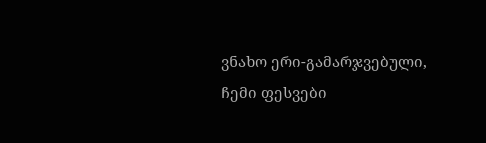ვნახო ერი-გამარჯვებული,
ჩემი ფესვები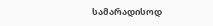სამარადისოდ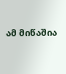ამ მიწაშია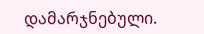დამარჯნებული.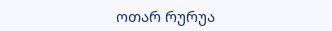ოთარ რურუა